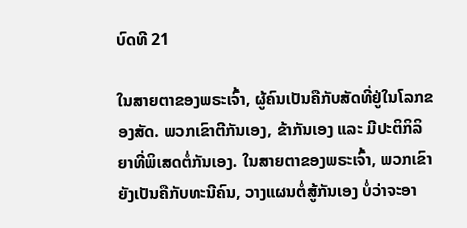ບົດທີ 21

ໃນສາຍຕາຂອງພຣະເຈົ້າ, ຜູ້ຄົນເປັນຄືກັບສັດທີ່ຢູ່ໃນໂລກຂອງສັດ. ພວກເຂົາຕີກັນເອງ, ຂ້າກັນເອງ ແລະ ມີປະຕິກິລິຍາທີ່ພິເສດຕໍ່ກັນເອງ. ໃນສາຍຕາຂອງພຣະເຈົ້າ, ພວກເຂົາຍັງເປັນຄືກັບທະນີຄົນ, ວາງແຜນຕໍ່ສູ້ກັນເອງ ບໍ່ວ່າຈະອາ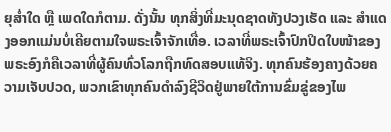ຍຸສໍ່າໃດ ຫຼື ເພດໃດກໍຕາມ. ດັ່ງນັ້ນ ທຸກສິ່ງທີ່ມະນຸດຊາດທັງປວງເຮັດ ແລະ ສຳແດງອອກແມ່ນບໍ່ເຄີຍຕາມໃຈພຣະເຈົ້າຈັກເທື່ອ. ເວລາທີ່ພຣະເຈົ້າປົກປິດໃບໜ້າຂອງພຣະອົງກໍຄືເວລາທີ່ຜູ້ຄົນທົ່ວໂລກຖືກທົດສອບແທ້ຈິງ. ທຸກຄົນຮ້ອງຄາງດ້ວຍຄວາມເຈັບປວດ, ພວກເຂົາທຸກຄົນດຳລົງຊີວິດຢູ່ພາຍໃຕ້ການຂົ່ມຂູ່ຂອງໄພ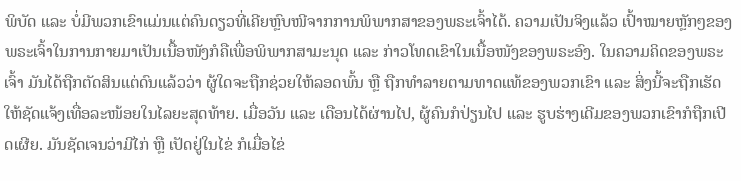ພິບັດ ແລະ ບໍ່ມີພວກເຂົາແມ່ນແຕ່ຄົນດຽວທີ່ເຄີຍຫຼົບໜີຈາກການພິພາກສາຂອງພຣະເຈົ້າໄດ້. ຄວາມເປັນຈິງແລ້ວ ເປົ້າໝາຍຫຼັກໆຂອງພຣະເຈົ້າໃນການກາຍມາເປັນເນື້ອໜັງກໍຄືເພື່ອພິພາກສາມະນຸດ ແລະ ກ່າວໂທດເຂົາໃນເນື້ອໜັງຂອງພຣະອົງ. ໃນຄວາມຄິດຂອງພຣະເຈົ້າ ມັນໄດ້ຖືກຕັດສິນແຕ່ດົນແລ້ວວ່າ ຜູ້ໃດຈະຖືກຊ່ວຍໃຫ້ລອດພົ້ນ ຫຼື ຖືກທຳລາຍຕາມທາດແທ້ຂອງພວກເຂົາ ແລະ ສິ່ງນີ້ຈະຖືກເຮັດໃຫ້ຊັດແຈ້ງເທື່ອລະໜ້ອຍໃນໄລຍະສຸດທ້າຍ. ເມື່ອວັນ ແລະ ເດືອນໄດ້ຜ່ານໄປ, ຜູ້ຄົນກໍປ່ຽນໄປ ແລະ ຮູບຮ່າງເດີມຂອງພວກເຂົາກໍຖືກເປີດເຜີຍ. ມັນຊັດເຈນວ່າມີໄກ່ ຫຼື ເປັດຢູ່ໃນໄຂ່ ກໍເມື່ອໄຂ່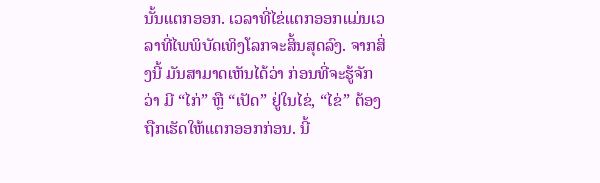ນັ້ນແຕກອອກ. ເວລາທີ່ໄຂ່ແຕກອອກແມ່ນເວລາທີ່ໄພພິບັດເທິງໂລກຈະສິ້ນສຸດລົງ. ຈາກສິ່ງນີ້ ມັນສາມາດເຫັນໄດ້ວ່າ ກ່ອນທີ່ຈະຮູ້ຈັກວ່າ ມີ “ໄກ່” ຫຼື “ເປັດ” ຢູ່ໃນໄຂ່, “ໄຂ່” ຕ້ອງຖືກເຮັດໃຫ້ແຕກອອກກ່ອນ. ນີ້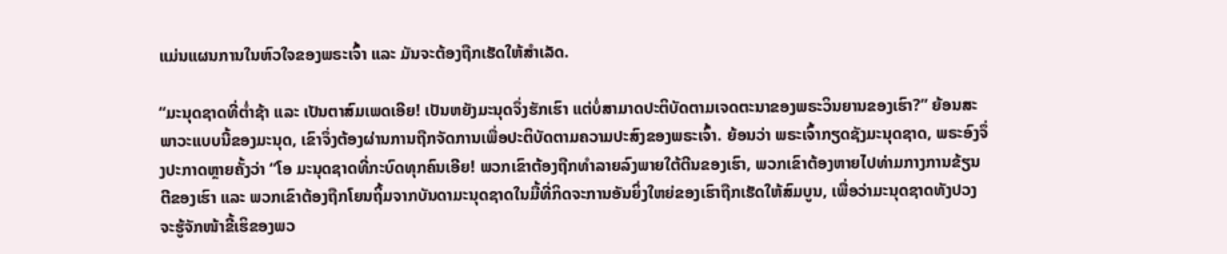ແມ່ນແຜນການໃນຫົວໃຈຂອງພຣະເຈົ້າ ແລະ ມັນຈະຕ້ອງຖືກເຮັດໃຫ້ສຳເລັດ.

“ມະນຸດຊາດທີ່ຕໍ່າຊ້າ ແລະ ເປັນຕາສົມເພດເອີຍ! ເປັນຫຍັງມະນຸດຈຶ່ງຮັກເຮົາ ແຕ່ບໍ່ສາມາດປະຕິບັດຕາມເຈດຕະນາຂອງພຣະວິນຍານຂອງເຮົາ?” ຍ້ອນສະພາວະແບບນີ້ຂອງມະນຸດ, ເຂົາຈຶ່ງຕ້ອງຜ່ານການຖືກຈັດການເພື່ອປະຕິບັດຕາມຄວາມປະສົງຂອງພຣະເຈົ້າ. ຍ້ອນວ່າ ພຣະເຈົ້າກຽດຊັງມະນຸດຊາດ, ພຣະອົງຈຶ່ງປະກາດຫຼາຍຄັ້ງວ່າ “ໂອ ມະນຸດຊາດທີ່ກະບົດທຸກຄົນເອີຍ! ພວກເຂົາຕ້ອງຖືກທຳລາຍລົງພາຍໃຕ້ຕີນຂອງເຮົາ, ພວກເຂົາຕ້ອງຫາຍໄປທ່າມກາງການຂ້ຽນຕີຂອງເຮົາ ແລະ ພວກເຂົາຕ້ອງຖືກໂຍນຖິ້ມຈາກບັນດາມະນຸດຊາດໃນມື້ທີ່ກິດຈະການອັນຍິ່ງໃຫຍ່ຂອງເຮົາຖືກເຮັດໃຫ້ສົມບູນ, ເພື່ອວ່າມະນຸດຊາດທັງປວງຈະຮູ້ຈັກໜ້າຂີ້ເຮິຂອງພວ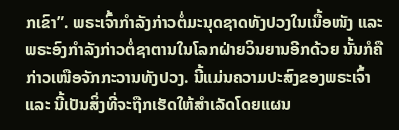ກເຂົາ”. ພຣະເຈົ້າກຳລັງກ່າວຕໍ່ມະນຸດຊາດທັງປວງໃນເນື້ອໜັງ ແລະ ພຣະອົງກຳລັງກ່າວຕໍ່ຊາຕານໃນໂລກຝ່າຍວິນຍານອີກດ້ວຍ ນັ້ນກໍຄື ກ່າວເໜືອຈັກກະວານທັງປວງ. ນີ້ແມ່ນຄວາມປະສົງຂອງພຣະເຈົ້າ ແລະ ນີ້ເປັນສິ່ງທີ່ຈະຖືກເຮັດໃຫ້ສໍາເລັດໂດຍແຜນ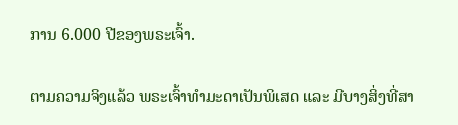ການ 6.000 ປີຂອງພຣະເຈົ້າ.

ຕາມຄວາມຈິງແລ້ວ ພຣະເຈົ້າທຳມະດາເປັນພິເສດ ແລະ ມີບາງສິ່ງທີ່ສາ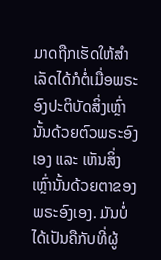ມາດຖືກເຮັດໃຫ້ສຳເລັດໄດ້ກໍຕໍ່ເມື່ອພຣະອົງປະຕິບັດສິ່ງເຫຼົ່ານັ້ນດ້ວຍຕົວພຣະອົງເອງ ແລະ ເຫັນສິ່ງເຫຼົ່ານັ້ນດ້ວຍຕາຂອງພຣະອົງເອງ. ມັນບໍ່ໄດ້ເປັນຄືກັບທີ່ຜູ້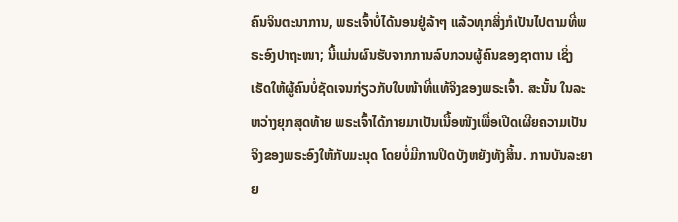ຄົນຈິນຕະນາການ, ພຣະເຈົ້າບໍ່ໄດ້ນອນຢູ່ລ້າໆ ແລ້ວທຸກສິ່ງກໍເປັນໄປຕາມທີ່ພຣະອົງປາຖະໜາ; ນີ້ແມ່ນຜົນຮັບຈາກການລົບກວນຜູ້ຄົນຂອງຊາຕານ ເຊິ່ງເຮັດໃຫ້ຜູ້ຄົນບໍ່ຊັດເຈນກ່ຽວກັບໃບໜ້າທີ່ແທ້ຈິງຂອງພຣະເຈົ້າ. ສະນັ້ນ ໃນລະຫວ່າງຍຸກສຸດທ້າຍ ພຣະເຈົ້າໄດ້ກາຍມາເປັນເນື້ອໜັງເພື່ອເປີດເຜີຍຄວາມເປັນຈິງຂອງພຣະອົງໃຫ້ກັບມະນຸດ ໂດຍບໍ່ມີການປິດບັງຫຍັງທັງສິ້ນ. ການບັນລະຍາຍ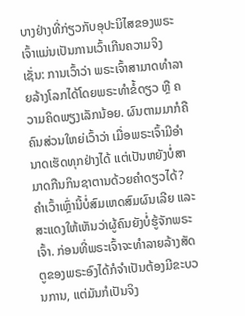ບາງຢ່າງທີ່ກ່ຽວກັບອຸປະນິໄສຂອງພຣະເຈົ້າແມ່ນເປັນການເວົ້າເກີນຄວາມຈິງ ເຊັ່ນ: ການເວົ້າວ່າ ພຣະເຈົ້າສາມາດທຳລາຍລ້າງໂລກໄດ້ໂດຍພຣະທຳຂໍ້ດຽວ ຫຼື ຄວາມຄິດພຽງເລັກນ້ອຍ. ຜົນຕາມມາກໍຄື ຄົນສ່ວນໃຫຍ່ເວົ້າວ່າ ເມື່ອພຣະເຈົ້າມີອຳນາດເຮັດທຸກຢ່າງໄດ້ ແຕ່ເປັນຫຍັງບໍ່ສາມາດກືນກິນຊາຕານດ້ວຍຄຳດຽວໄດ້? ຄຳເວົ້າເຫຼົ່ານີ້ບໍ່ສົມເຫດສົມຜົນເລີຍ ແລະ ສະແດງໃຫ້ເຫັນວ່າຜູ້ຄົນຍັງບໍ່ຮູ້ຈັກພຣະເຈົ້າ. ກ່ອນທີ່ພຣະເຈົ້າຈະທຳລາຍລ້າງສັດຕູຂອງພຣະອົງໄດ້ກໍຈຳເປັນຕ້ອງມີຂະບວນການ, ແຕ່ມັນກໍເປັນຈິງ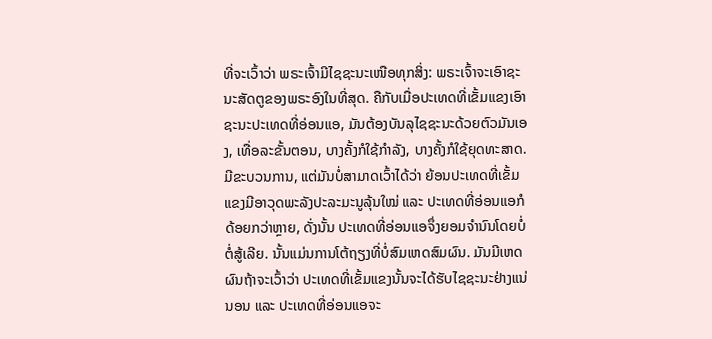ທີ່ຈະເວົ້າວ່າ ພຣະເຈົ້າມີໄຊຊະນະເໜືອທຸກສິ່ງ: ພຣະເຈົ້າຈະເອົາຊະນະສັດຕູຂອງພຣະອົງໃນທີ່ສຸດ. ຄືກັບເມື່ອປະເທດທີ່ເຂັ້ມແຂງເອົາຊະນະປະເທດທີ່ອ່ອນແອ, ມັນຕ້ອງບັນລຸໄຊຊະນະດ້ວຍຕົວມັນເອງ, ເທື່ອລະຂັ້ນຕອນ, ບາງຄັ້ງກໍໃຊ້ກຳລັງ, ບາງຄັ້ງກໍໃຊ້ຍຸດທະສາດ. ມີຂະບວນການ, ແຕ່ມັນບໍ່ສາມາດເວົ້າໄດ້ວ່າ ຍ້ອນປະເທດທີ່ເຂັ້ມແຂງມີອາວຸດພະລັງປະລະມະນູລຸ້ນໃໝ່ ແລະ ປະເທດທີ່ອ່ອນແອກໍດ້ອຍກວ່າຫຼາຍ, ດັ່ງນັ້ນ ປະເທດທີ່ອ່ອນແອຈຶ່ງຍອມຈໍານົນໂດຍບໍ່ຕໍ່ສູ້ເລີຍ. ນັ້ນແມ່ນການໂຕ້ຖຽງທີ່ບໍ່ສົມເຫດສົມຜົນ. ມັນມີເຫດຜົນຖ້າຈະເວົ້າວ່າ ປະເທດທີ່ເຂັ້ມແຂງນັ້ນຈະໄດ້ຮັບໄຊຊະນະຢ່າງແນ່ນອນ ແລະ ປະເທດທີ່ອ່ອນແອຈະ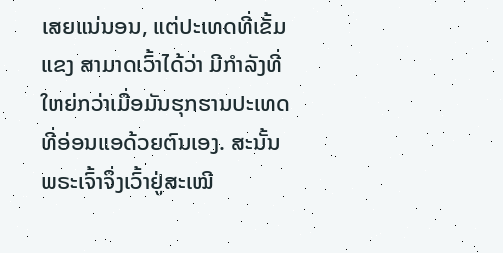ເສຍແນ່ນອນ, ແຕ່ປະເທດທີ່ເຂັ້ມແຂງ ສາມາດເວົ້າໄດ້ວ່າ ມີກຳລັງທີ່ໃຫຍ່ກວ່າເມື່ອມັນຮຸກຮານປະເທດທີ່ອ່ອນແອດ້ວຍຕົນເອງ. ສະນັ້ນ ພຣະເຈົ້າຈຶ່ງເວົ້າຢູ່ສະເໝີ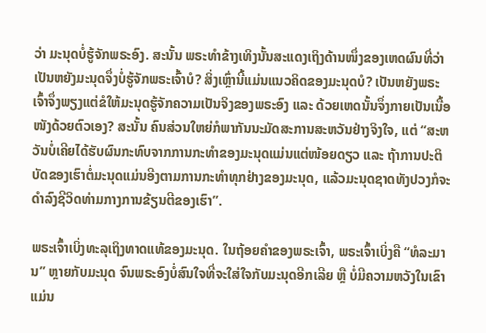ວ່າ ມະນຸດບໍ່ຮູ້ຈັກພຣະອົງ. ສະນັ້ນ ພຣະທໍາຂ້າງເທິງນັ້ນສະແດງເຖິງດ້ານໜຶ່ງຂອງເຫດຜົນທີ່ວ່າເປັນຫຍັງມະນຸດຈຶ່ງບໍ່ຮູ້ຈັກພຣະເຈົ້າບໍ? ສິ່ງເຫຼົ່ານີ້ແມ່ນແນວຄິດຂອງມະນຸດບໍ? ເປັນຫຍັງພຣະເຈົ້າຈຶ່ງພຽງແຕ່ຂໍໃຫ້ມະນຸດຮູ້ຈັກຄວາມເປັນຈິງຂອງພຣະອົງ ແລະ ດ້ວຍເຫດນັ້ນຈຶ່ງກາຍເປັນເນື້ອໜັງດ້ວຍຕົວເອງ? ສະນັ້ນ ຄົນສ່ວນໃຫຍ່ກໍພາກັນນະມັດສະການສະຫວັນຢ່າງຈິງໃຈ, ແຕ່ “ສະຫວັນບໍ່ເຄີຍໄດ້ຮັບຜົນກະທົບຈາກການກະທຳຂອງມະນຸດແມ່ນແຕ່ໜ້ອຍດຽວ ແລະ ຖ້າການປະຕິບັດຂອງເຮົາຕໍ່ມະນຸດແມ່ນອີງຕາມການກະທຳທຸກຢ່າງຂອງມະນຸດ, ແລ້ວມະນຸດຊາດທັງປວງກໍຈະດຳລົງຊີວິດທ່າມກາງການຂ້ຽນຕີຂອງເຮົາ”.

ພຣະເຈົ້າເບິ່ງທະລຸເຖິງທາດແທ້ຂອງມະນຸດ. ໃນຖ້ອຍຄຳຂອງພຣະເຈົ້າ, ພຣະເຈົ້າເບິ່ງຄື “ທໍລະມານ” ຫຼາຍກັບມະນຸດ ຈົນພຣະອົງບໍ່ສົນໃຈທີ່ຈະໃສ່ໃຈກັບມະນຸດອີກເລີຍ ຫຼື ບໍ່ມີຄວາມຫວັງໃນເຂົາແມ່ນ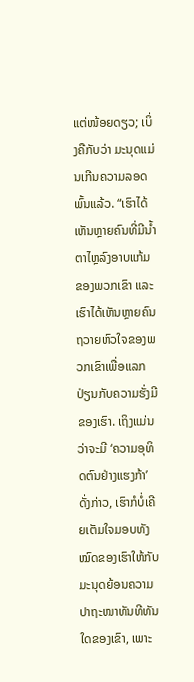ແຕ່ໜ້ອຍດຽວ; ເບິ່ງຄືກັບວ່າ ມະນຸດແມ່ນເກີນຄວາມລອດພົ້ນແລ້ວ. “ເຮົາໄດ້ເຫັນຫຼາຍຄົນທີ່ມີນໍ້າຕາໄຫຼລົງອາບແກ້ມຂອງພວກເຂົາ ແລະ ເຮົາໄດ້ເຫັນຫຼາຍຄົນຖວາຍຫົວໃຈຂອງພວກເຂົາເພື່ອແລກປ່ຽນກັບຄວາມຮັ່ງມີຂອງເຮົາ. ເຖິງແມ່ນວ່າຈະມີ ‘ຄວາມອຸທິດຕົນຢ່າງແຮງກ້າ’ ດັ່ງກ່າວ, ເຮົາກໍບໍ່ເຄີຍເຕັມໃຈມອບທັງໝົດຂອງເຮົາໃຫ້ກັບມະນຸດຍ້ອນຄວາມປາຖະໜາທັນທີທັນໃດຂອງເຂົາ, ເພາະ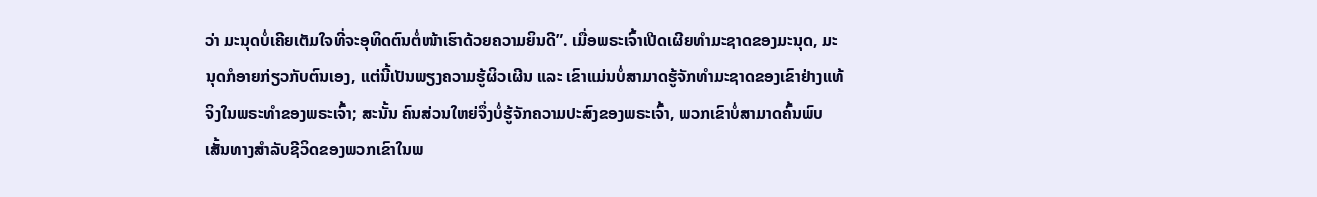ວ່າ ມະນຸດບໍ່ເຄີຍເຕັມໃຈທີ່ຈະອຸທິດຕົນຕໍ່ໜ້າເຮົາດ້ວຍຄວາມຍິນດີ”. ເມື່ອພຣະເຈົ້າເປີດເຜີຍທຳມະຊາດຂອງມະນຸດ, ມະນຸດກໍອາຍກ່ຽວກັບຕົນເອງ, ແຕ່ນີ້ເປັນພຽງຄວາມຮູ້ຜິວເຜີນ ແລະ ເຂົາແມ່ນບໍ່ສາມາດຮູ້ຈັກທຳມະຊາດຂອງເຂົາຢ່າງແທ້ຈິງໃນພຣະທຳຂອງພຣະເຈົ້າ; ສະນັ້ນ ຄົນສ່ວນໃຫຍ່ຈຶ່ງບໍ່ຮູ້ຈັກຄວາມປະສົງຂອງພຣະເຈົ້າ, ພວກເຂົາບໍ່ສາມາດຄົ້ນພົບເສັ້ນທາງສຳລັບຊີວິດຂອງພວກເຂົາໃນພ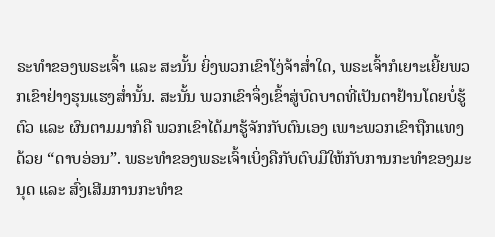ຣະທຳຂອງພຣະເຈົ້າ ແລະ ສະນັ້ນ ຍິ່ງພວກເຂົາໂງ່ຈ້າສໍ່າໃດ, ພຣະເຈົ້າກໍເຍາະເຍີ້ຍພວກເຂົາຢ່າງຮຸນແຮງສໍ່ານັ້ນ. ສະນັ້ນ ພວກເຂົາຈຶ່ງເຂົ້າສູ່ບົດບາດທີ່ເປັນຕາຢ້ານໂດຍບໍ່ຮູ້ຕົວ ແລະ ຜົນຕາມມາກໍຄື ພວກເຂົາໄດ້ມາຮູ້ຈັກກັບຕົນເອງ ເພາະພວກເຂົາຖືກແທງດ້ວຍ “ດາບອ່ອນ”. ພຣະທຳຂອງພຣະເຈົ້າເບິ່ງຄືກັບຕົບມືໃຫ້ກັບການກະທຳຂອງມະນຸດ ແລະ ສົ່ງເສີມການກະທຳຂ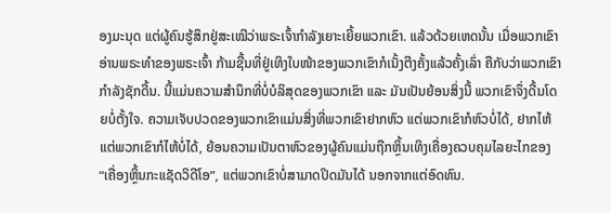ອງມະນຸດ ແຕ່ຜູ້ຄົນຮູ້ສຶກຢູ່ສະເໝີວ່າພຣະເຈົ້າກຳລັງເຍາະເຍີ້ຍພວກເຂົາ. ແລ້ວດ້ວຍເຫດນັ້ນ ເມື່ອພວກເຂົາອ່ານພຣະທຳຂອງພຣະເຈົ້າ ກ້າມຊີ້ນທີ່ຢູ່ເທິງໃບໜ້າຂອງພວກເຂົາກໍເນັ້ງຕີງຄັ້ງແລ້ວຄັ້ງເລົ່າ ຄືກັບວ່າພວກເຂົາກຳລັງຊັກດີ້ນ. ນີ້ແມ່ນຄວາມສໍານຶກທີ່ບໍ່ບໍລິສຸດຂອງພວກເຂົາ ແລະ ມັນເປັນຍ້ອນສິ່ງນີ້ ພວກເຂົາຈຶ່ງດີ້ນໂດຍບໍ່ຕັ້ງໃຈ. ຄວາມເຈັບປວດຂອງພວກເຂົາແມ່ນສິ່ງທີ່ພວກເຂົາຢາກຫົວ ແຕ່ພວກເຂົາກໍຫົວບໍ່ໄດ້, ຢາກໄຫ້ ແຕ່ພວກເຂົາກໍໄຫ້ບໍ່ໄດ້, ຍ້ອນຄວາມເປັນຕາຫົວຂອງຜູ້ຄົນແມ່ນຖືກຫຼິ້ນເທິງເຄື່ອງຄວບຄຸມໄລຍະໄກຂອງ “ເຄື່ອງຫຼິ້ນກະແຊັດວິດີໂອ”, ແຕ່ພວກເຂົາບໍ່ສາມາດປິດມັນໄດ້ ນອກຈາກແຕ່ອົດທົນ.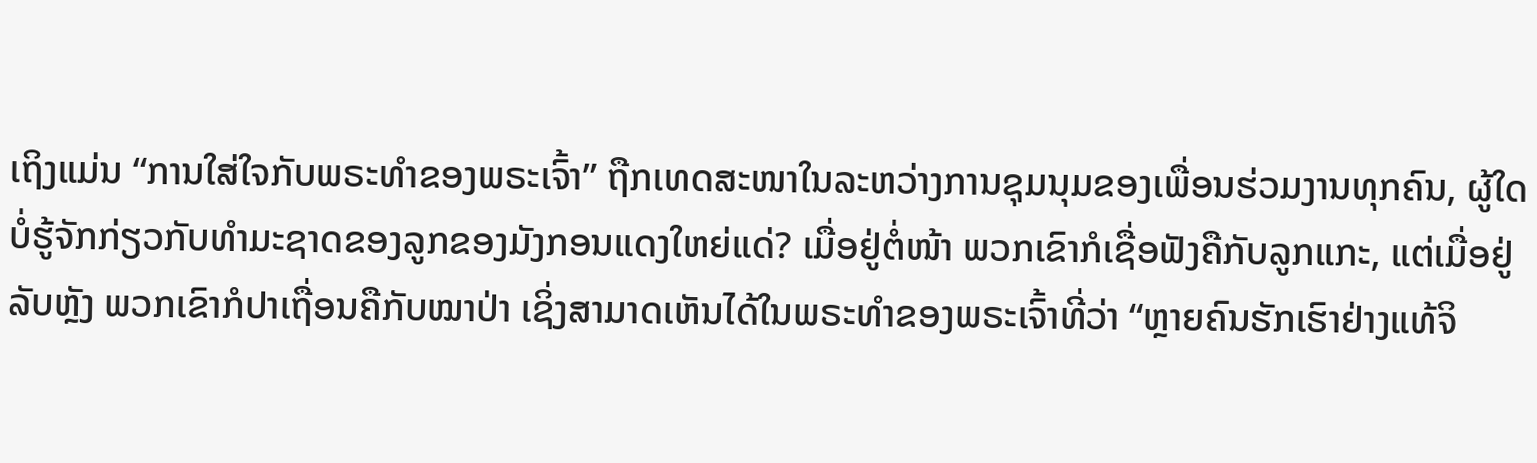ເຖິງແມ່ນ “ການໃສ່ໃຈກັບພຣະທຳຂອງພຣະເຈົ້າ” ຖືກເທດສະໜາໃນລະຫວ່າງການຊຸມນຸມຂອງເພື່ອນຮ່ວມງານທຸກຄົນ, ຜູ້ໃດບໍ່ຮູ້ຈັກກ່ຽວກັບທຳມະຊາດຂອງລູກຂອງມັງກອນແດງໃຫຍ່ແດ່? ເມື່ອຢູ່ຕໍ່ໜ້າ ພວກເຂົາກໍເຊື່ອຟັງຄືກັບລູກແກະ, ແຕ່ເມື່ອຢູ່ລັບຫຼັງ ພວກເຂົາກໍປາເຖື່ອນຄືກັບໝາປ່າ ເຊິ່ງສາມາດເຫັນໄດ້ໃນພຣະທຳຂອງພຣະເຈົ້າທີ່ວ່າ “ຫຼາຍຄົນຮັກເຮົາຢ່າງແທ້ຈິ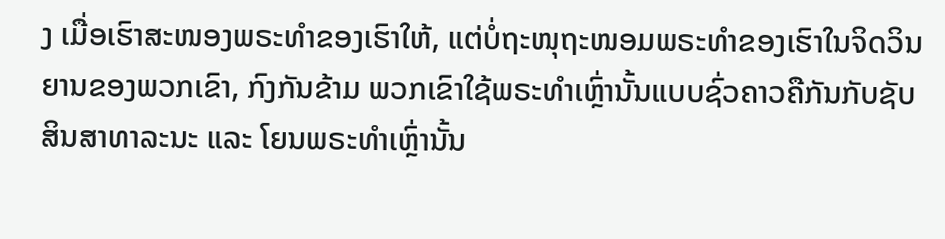ງ ເມື່ອເຮົາສະໜອງພຣະທຳຂອງເຮົາໃຫ້, ແຕ່ບໍ່ຖະໜຸຖະໜອມພຣະທຳຂອງເຮົາໃນຈິດວິນຍານຂອງພວກເຂົາ, ກົງກັນຂ້າມ ພວກເຂົາໃຊ້ພຣະທຳເຫຼົ່ານັ້ນແບບຊົ່ວຄາວຄືກັນກັບຊັບສິນສາທາລະນະ ແລະ ໂຍນພຣະທຳເຫຼົ່ານັ້ນ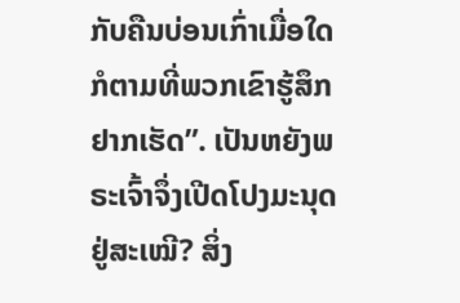ກັບຄືນບ່ອນເກົ່າເມື່ອໃດກໍຕາມທີ່ພວກເຂົາຮູ້ສຶກຢາກເຮັດ”. ເປັນຫຍັງພຣະເຈົ້າຈຶ່ງເປີດໂປງມະນຸດຢູ່ສະເໝີ? ສິ່ງ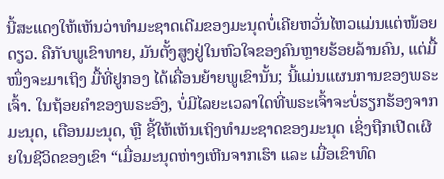ນີ້ສະແດງໃຫ້ເຫັນວ່າທຳມະຊາດເດີມຂອງມະນຸດບໍ່ເຄີຍຫວັ່ນໄຫວແມ່ນແຕ່ໜ້ອຍດຽວ. ຄືກັບພູເຂົາທາຍ, ມັນຕັ້ງສູງຢູ່ໃນຫົວໃຈຂອງຄົນຫຼາຍຮ້ອຍລ້ານຄົນ, ແຕ່ມື້ໜຶ່ງຈະມາເຖິງ ມື້ທີ່ຢູກອງ ໄດ້ເຄື່ອນຍ້າຍພູເຂົານັ້ນ; ນີ້ແມ່ນແຜນການຂອງພຣະເຈົ້າ. ໃນຖ້ອຍຄຳຂອງພຣະອົງ, ບໍ່ມີໄລຍະເວລາໃດທີ່ພຣະເຈົ້າຈະບໍ່ຮຽກຮ້ອງຈາກມະນຸດ, ເຕືອນມະນຸດ, ຫຼື ຊີ້ໃຫ້ເຫັນເຖິງທຳມະຊາດຂອງມະນຸດ ເຊິ່ງຖືກເປີດເຜີຍໃນຊີວິດຂອງເຂົາ “ເມື່ອມະນຸດຫ່າງເຫີນຈາກເຮົາ ແລະ ເມື່ອເຂົາທົດ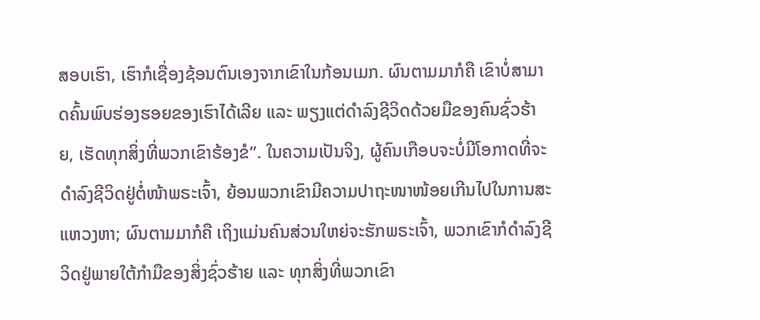ສອບເຮົາ, ເຮົາກໍເຊື່ອງຊ້ອນຕົນເອງຈາກເຂົາໃນກ້ອນເມກ. ຜົນຕາມມາກໍຄື ເຂົາບໍ່ສາມາດຄົ້ນພົບຮ່ອງຮອຍຂອງເຮົາໄດ້ເລີຍ ແລະ ພຽງແຕ່ດຳລົງຊີວິດດ້ວຍມືຂອງຄົນຊົ່ວຮ້າຍ, ເຮັດທຸກສິ່ງທີ່ພວກເຂົາຮ້ອງຂໍ”. ໃນຄວາມເປັນຈິງ, ຜູ້ຄົນເກືອບຈະບໍ່ມີໂອກາດທີ່ຈະດຳລົງຊີວິດຢູ່ຕໍ່ໜ້າພຣະເຈົ້າ, ຍ້ອນພວກເຂົາມີຄວາມປາຖະໜາໜ້ອຍເກີນໄປໃນການສະແຫວງຫາ; ຜົນຕາມມາກໍຄື ເຖິງແມ່ນຄົນສ່ວນໃຫຍ່ຈະຮັກພຣະເຈົ້າ, ພວກເຂົາກໍດຳລົງຊີວິດຢູ່ພາຍໃຕ້ກໍາມືຂອງສິ່ງຊົ່ວຮ້າຍ ແລະ ທຸກສິ່ງທີ່ພວກເຂົາ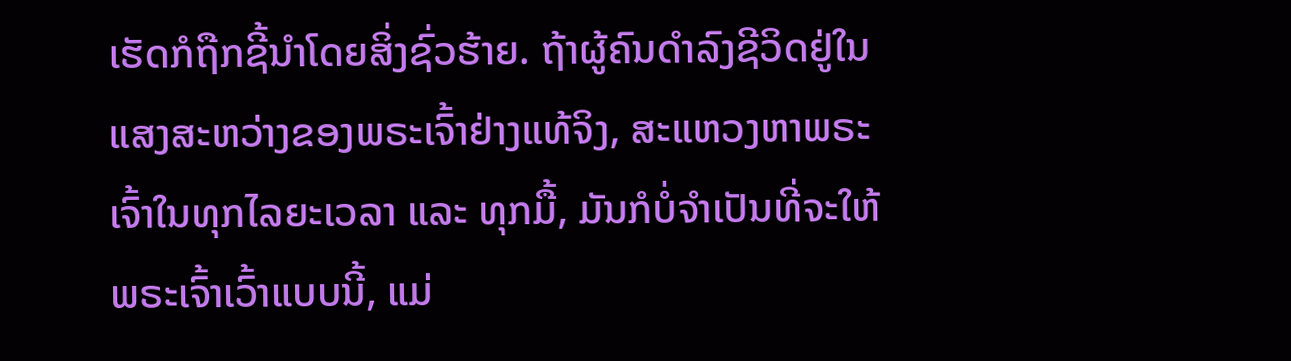ເຮັດກໍຖືກຊີ້ນໍາໂດຍສິ່ງຊົ່ວຮ້າຍ. ຖ້າຜູ້ຄົນດຳລົງຊີວິດຢູ່ໃນແສງສະຫວ່າງຂອງພຣະເຈົ້າຢ່າງແທ້ຈິງ, ສະແຫວງຫາພຣະເຈົ້າໃນທຸກໄລຍະເວລາ ແລະ ທຸກມື້, ມັນກໍບໍ່ຈຳເປັນທີ່ຈະໃຫ້ພຣະເຈົ້າເວົ້າແບບນີ້, ແມ່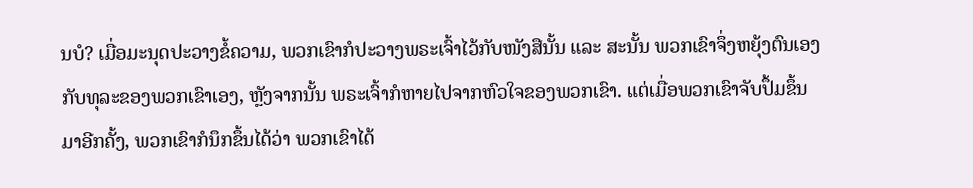ນບໍ? ເມື່ອມະນຸດປະວາງຂໍ້ຄວາມ, ພວກເຂົາກໍປະວາງພຣະເຈົ້າໄວ້ກັບໜັງສືນັ້ນ ແລະ ສະນັ້ນ ພວກເຂົາຈຶ່ງຫຍຸ້ງຕົນເອງກັບທຸລະຂອງພວກເຂົາເອງ, ຫຼັງຈາກນັ້ນ ພຣະເຈົ້າກໍຫາຍໄປຈາກຫົວໃຈຂອງພວກເຂົາ. ແຕ່ເມື່ອພວກເຂົາຈັບປຶ້ມຂຶ້ນມາອີກຄັ້ງ, ພວກເຂົາກໍນຶກຂຶ້ນໄດ້ວ່າ ພວກເຂົາໄດ້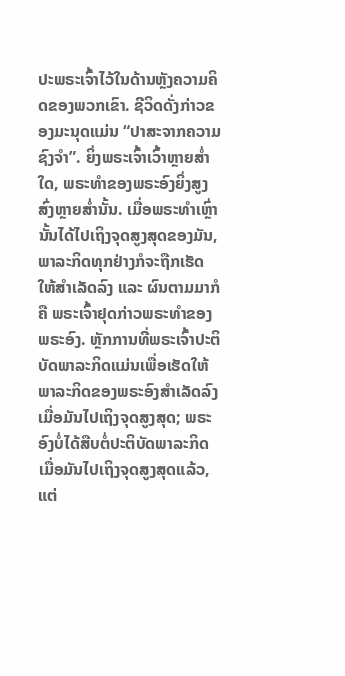ປະພຣະເຈົ້າໄວ້ໃນດ້ານຫຼັງຄວາມຄິດຂອງພວກເຂົາ. ຊີວິດດັ່ງກ່າວຂອງມະນຸດແມ່ນ “ປາສະຈາກຄວາມຊົງຈຳ”. ຍິ່ງພຣະເຈົ້າເວົ້າຫຼາຍສໍ່າໃດ, ພຣະທຳຂອງພຣະອົງຍິ່ງສູງສົ່ງຫຼາຍສໍ່ານັ້ນ. ເມື່ອພຣະທໍາເຫຼົ່ານັ້ນໄດ້ໄປເຖິງຈຸດສູງສຸດຂອງມັນ, ພາລະກິດທຸກຢ່າງກໍຈະຖືກເຮັດໃຫ້ສຳເລັດລົງ ແລະ ຜົນຕາມມາກໍຄື ພຣະເຈົ້າຢຸດກ່າວພຣະທໍາຂອງພຣະອົງ. ຫຼັກການທີ່ພຣະເຈົ້າປະຕິບັດພາລະກິດແມ່ນເພື່ອເຮັດໃຫ້ພາລະກິດຂອງພຣະອົງສຳເລັດລົງ ເມື່ອມັນໄປເຖິງຈຸດສູງສຸດ; ພຣະອົງບໍ່ໄດ້ສືບຕໍ່ປະຕິບັດພາລະກິດ ເມື່ອມັນໄປເຖິງຈຸດສູງສຸດແລ້ວ, ແຕ່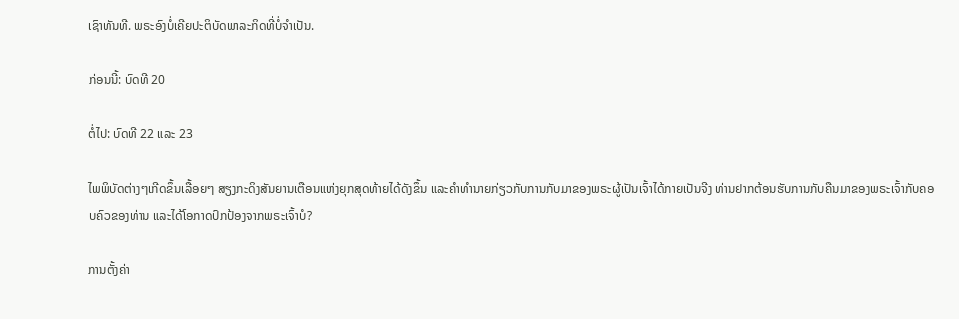ເຊົາທັນທີ. ພຣະອົງບໍ່ເຄີຍປະຕິບັດພາລະກິດທີ່ບໍ່ຈຳເປັນ.

ກ່ອນນີ້: ບົດທີ 20

ຕໍ່ໄປ: ບົດທີ 22 ແລະ 23

ໄພພິບັດຕ່າງໆເກີດຂຶ້ນເລື້ອຍໆ ສຽງກະດິງສັນຍານເຕືອນແຫ່ງຍຸກສຸດທ້າຍໄດ້ດັງຂຶ້ນ ແລະຄໍາທໍານາຍກ່ຽວກັບການກັບມາຂອງພຣະຜູ້ເປັນເຈົ້າໄດ້ກາຍເປັນຈີງ ທ່ານຢາກຕ້ອນຮັບການກັບຄືນມາຂອງພຣະເຈົ້າກັບຄອບຄົວຂອງທ່ານ ແລະໄດ້ໂອກາດປົກປ້ອງຈາກພຣະເຈົ້າບໍ?

ການຕັ້ງຄ່າ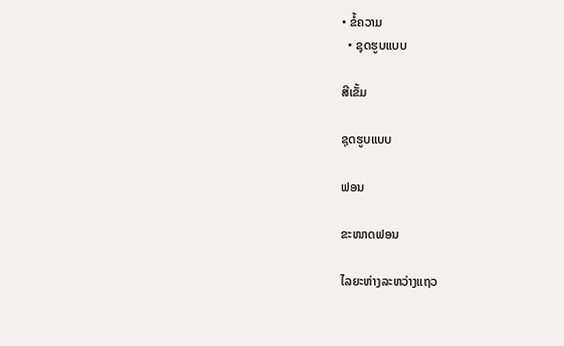• ຂໍ້ຄວາມ
  • ຊຸດຮູບແບບ

ສີເຂັ້ມ

ຊຸດຮູບແບບ

ຟອນ

ຂະໜາດຟອນ

ໄລຍະຫ່າງລະຫວ່າງແຖວ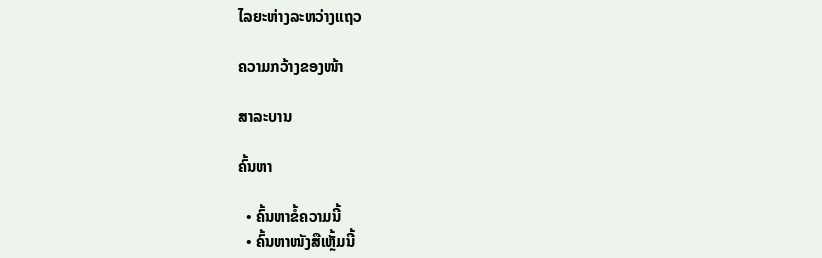ໄລຍະຫ່າງລະຫວ່າງແຖວ

ຄວາມກວ້າງຂອງໜ້າ

ສາລະບານ

ຄົ້ນຫາ

  • ຄົ້ນຫາຂໍ້ຄວາມນີ້
  • ຄົ້ນຫາໜັງສືເຫຼັ້ມນີ້